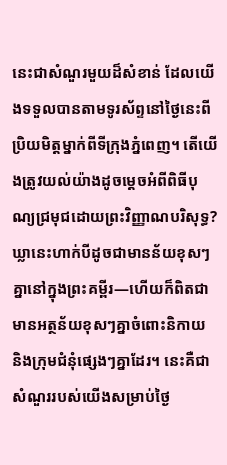នេះជាសំណួរមួយដ៏សំខាន់ ដែលយើងទទួលបានតាមទូរស័ព្ទនៅថ្ងៃនេះពីប្រិយមិត្តម្នាក់ពីទីក្រុងភ្នំពេញ។ តើយើងត្រូវយល់យ៉ាងដូចម្ដេចអំពីពិធីបុណ្យជ្រមុជដោយព្រះវិញ្ញាណបរិសុទ្ធ? ឃ្លានេះហាក់បីដូចជាមានន័យខុសៗគ្នានៅក្នុងព្រះគម្ពីរ—ហើយក៏ពិតជាមានអត្ថន័យខុសៗគ្នាចំពោះនិកាយ និងក្រុមជំនុំផ្សេងៗគ្នាដែរ។ នេះគឺជាសំណួររបស់យើងសម្រាប់ថ្ងៃ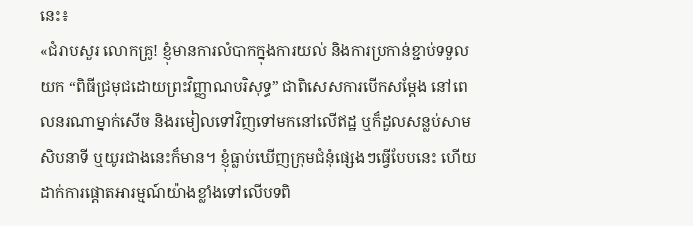នេះ៖
«ជំរាបសួរ លោកគ្រូ! ខ្ញុំមានការលំបាកក្នុងការយល់ និងការប្រកាន់ខ្ជាប់ទទួលយក “ពិធីជ្រមុជដោយព្រះវិញ្ញាណបរិសុទ្ធ” ជាពិសេសការបើកសម្ដែង នៅពេលនរណាម្នាក់សើច និងរមៀលទៅវិញទៅមកនៅលើឥដ្ឋ ឬក៏ដួលសន្លប់សាមសិបនាទី ឬយូរជាងនេះក៏មាន។ ខ្ញុំធ្លាប់ឃើញក្រុមជំនុំផ្សេងៗធ្វើបែបនេះ ហើយដាក់ការផ្ដោតអារម្មណ៍យ៉ាងខ្លាំងទៅលើបទពិ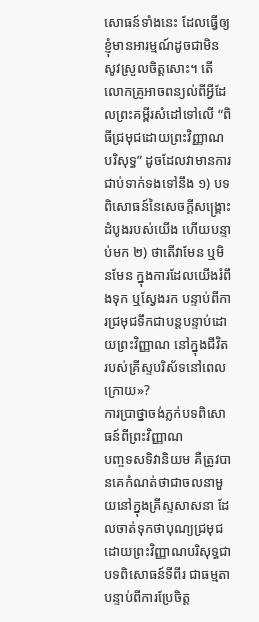សោធន៍ទាំងនេះ ដែលធ្វើឲ្យខ្ញុំមានអារម្មណ៍ដូចជាមិនសូវស្រួលចិត្តសោះ។ តើលោកគ្រូអាចពន្យល់ពីអ្វីដែលព្រះគម្ពីរសំដៅទៅលើ “ពិធីជ្រមុជដោយព្រះវិញ្ញាណបរិសុទ្ធ” ដូចដែលវាមានការជាប់ទាក់ទងទៅនឹង ១) បទពិសោធន៍នៃសេចក្ដីសង្គ្រោះដំបូងរបស់យើង ហើយបន្ទាប់មក ២) ថាតើវាមែន ឬមិនមែន ក្នុងការដែលយើងរំពឹងទុក ឬស្វែងរក បន្ទាប់ពីការជ្រមុជទឹកជាបន្តបន្ទាប់ដោយព្រះវិញ្ញាណ នៅក្នុងជីវិតរបស់គ្រីស្ទបរិស័ទនៅពេលក្រោយ»?
ការប្រាថ្នាចង់ភ្លក់បទពិសោធន៍ពីព្រះវិញ្ញាណ
បញ្ចទសទិវានិយម គឺត្រូវបានគេកំណត់ថាជាចលនាមួយនៅក្នុងគ្រីស្ទសាសនា ដែលចាត់ទុកថាបុណ្យជ្រមុជដោយព្រះវិញ្ញាណបរិសុទ្ធជាបទពិសោធន៍ទីពីរ ជាធម្មតាបន្ទាប់ពីការប្រែចិត្ត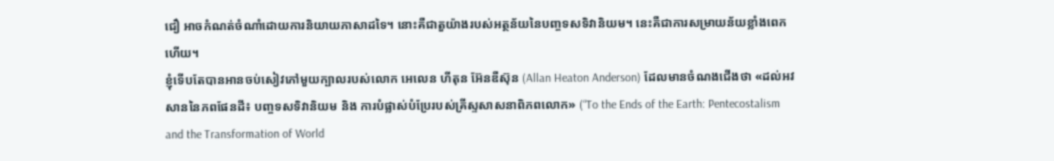ជឿ អាចកំណត់ចំណាំដោយការនិយាយភាសាដទៃ។ នោះគឺជាតួយ៉ាងរបស់អត្ថន័យនៃបញ្ចទសទិវានិយម។ នេះគឺជាការសម្រាយន័យខ្លាំងពេកហើយ។
ខ្ញុំទើបតែបានអានចប់សៀវភៅមួយក្បាលរបស់លោក អេលេន ហីតុន អ៊ែនឌឺស៊ុន (Allan Heaton Anderson) ដែលមានចំណងជើងថា «ដល់អវសាននៃភពផែនដី៖ បញ្ចទសទិវានិយម និង ការបំផ្លាស់បំប្រែរបស់គ្រីស្ទសាសនាពិភពលោក» (“To the Ends of the Earth: Pentecostalism and the Transformation of World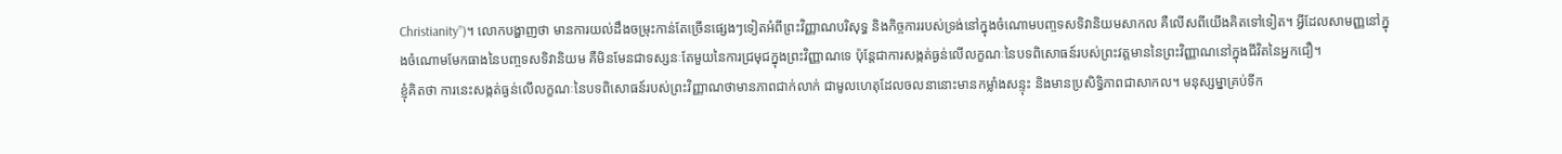Christianity”)។ លោកបង្ហាញថា មានការយល់ដឹងចម្រុះកាន់តែច្រើនផ្សេងៗទៀតអំពីព្រះវិញ្ញាណបរិសុទ្ធ និងកិច្ចការរបស់ទ្រង់នៅក្នុងចំណោមបញ្ចទសទិវានិយមសាកល គឺលើសពីយើងគិតទៅទៀត។ អ្វីដែលសាមញ្ញនៅក្នុងចំណោមមែកធាងនៃបញ្ចទសទិវានិយម គឺមិនមែនជាទស្សនៈតែមួយនៃការជ្រមុជក្នុងព្រះវិញ្ញាណទេ ប៉ុន្តែជាការសង្កត់ធ្ងន់លើលក្ខណៈនៃបទពិសោធន៍របស់ព្រះវត្តមាននៃព្រះវិញ្ញាណនៅក្នុងជីវិតនៃអ្នកជឿ។
ខ្ញុំគិតថា ការនេះសង្កត់ធ្ងន់លើលក្ខណៈនៃបទពិសោធន៍របស់ព្រះវិញ្ញាណថាមានភាពជាក់លាក់ ជាមូលហេតុដែលចលនានោះមានកម្លាំងសន្ទុះ និងមានប្រសិទ្ធិភាពជាសាកល។ មនុស្សម្នាគ្រប់ទីក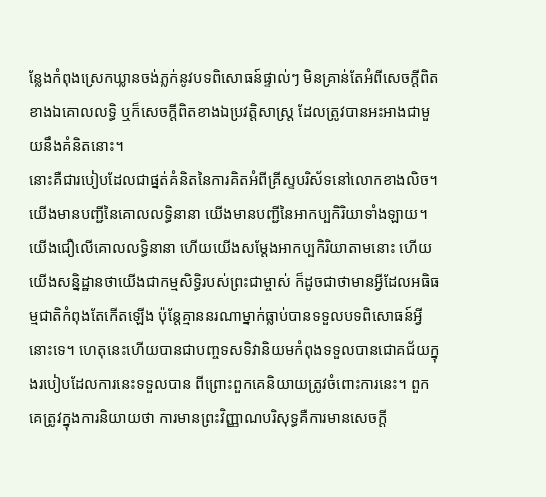ន្លែងកំពុងស្រេកឃ្លានចង់ភ្លក់នូវបទពិសោធន៍ផ្ទាល់ៗ មិនគ្រាន់តែអំពីសេចក្ដីពិតខាងឯគោលលទ្ធិ ឬក៏សេចក្ដីពិតខាងឯប្រវត្តិសាស្ត្រ ដែលត្រូវបានអះអាងជាមួយនឹងគំនិតនោះ។
នោះគឺជារបៀបដែលជាផ្នត់គំនិតនៃការគិតអំពីគ្រីស្ទបរិស័ទនៅលោកខាងលិច។ យើងមានបញ្ជីនៃគោលលទ្ធិនានា យើងមានបញ្ជីនៃអាកប្បកិរិយាទាំងឡាយ។ យើងជឿលើគោលលទ្ធិនានា ហើយយើងសម្ដែងអាកប្បកិរិយាតាមនោះ ហើយយើងសន្និដ្ឋានថាយើងជាកម្មសិទ្ធិរបស់ព្រះជាម្ចាស់ ក៏ដូចជាថាមានអ្វីដែលអធិធម្មជាតិកំពុងតែកើតឡើង ប៉ុន្តែគ្មាននរណាម្នាក់ធ្លាប់បានទទួលបទពិសោធន៍អ្វីនោះទេ។ ហេតុនេះហើយបានជាបញ្ចទសទិវានិយមកំពុងទទួលបានជោគជ័យក្នុងរបៀបដែលការនេះទទួលបាន ពីព្រោះពួកគេនិយាយត្រូវចំពោះការនេះ។ ពួកគេត្រូវក្នុងការនិយាយថា ការមានព្រះវិញ្ញាណបរិសុទ្ធគឺការមានសេចក្ដី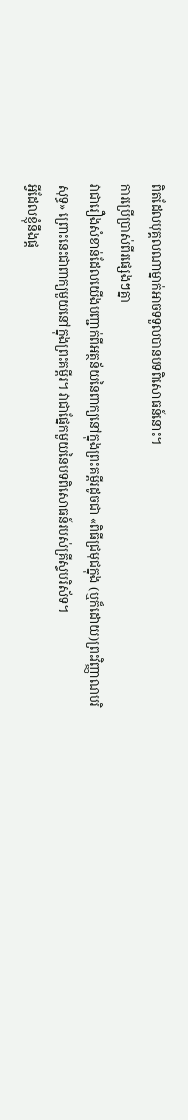ពិតដែលបុគ្គលណាម្នាក់អាចទទួលបានបទពិសោធន៍នោះ។
ការប្រើប្រាស់ពីរផ្សេងៗគ្នា
វាជារឿងសំខាន់ដែលយើងបញ្ជាក់ពីអត្ថន័យនៃពាក្យនៅក្នុងព្រះគម្ពីរដូចជា «ពិធីជ្រមុជក្នុង (ឬក៏ដោយ)ព្រះវិញ្ញាណបរិសុទ្ធ» ព្រោះនេះជាពាក្យមួយនៅក្នុងព្រះគម្ពីរ។ វាជាផ្នែកមួយនៃបទពិសោធន៍របស់គ្រីស្ទបរិស័ទ។
អ្វីដែលខ្ញុំនឹងផ្ដ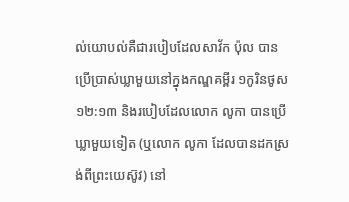ល់យោបល់គឺជារបៀបដែលសាវ័ក ប៉ុល បានប្រើប្រាស់ឃ្លាមួយនៅក្នុងកណ្ឌគម្ពីរ ១កូរិនថូស ១២:១៣ និងរបៀបដែលលោក លូកា បានប្រើឃ្លាមួយទៀត (ឬលោក លូកា ដែលបានដកស្រង់ពីព្រះយេស៊ូវ) នៅ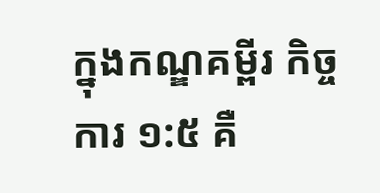ក្នុងកណ្ឌគម្ពីរ កិច្ចការ ១:៥ គឺ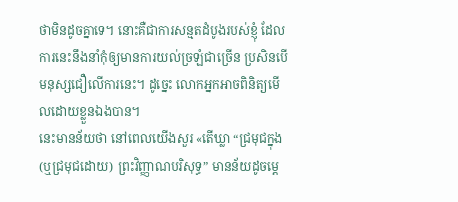ថាមិនដូចគ្នាទេ។ នោះគឺជាការសន្មតដំបូងរបស់ខ្ញុំ ដែលការនេះនឹងនាំកុំឲ្យមានការយល់ច្រឡំជាច្រើន ប្រសិនបើមនុស្សជឿលើការនេះ។ ដូច្នេះ លោកអ្នកអាចពិនិត្យមើលដោយខ្លួនឯងបាន។
នេះមានន័យថា នៅពេលយើងសួរ «តើឃ្លា “ជ្រមុជក្នុង (ឬជ្រមុជដោយ) ព្រះវិញ្ញាណបរិសុទ្ធ” មានន័យដូចម្ដេ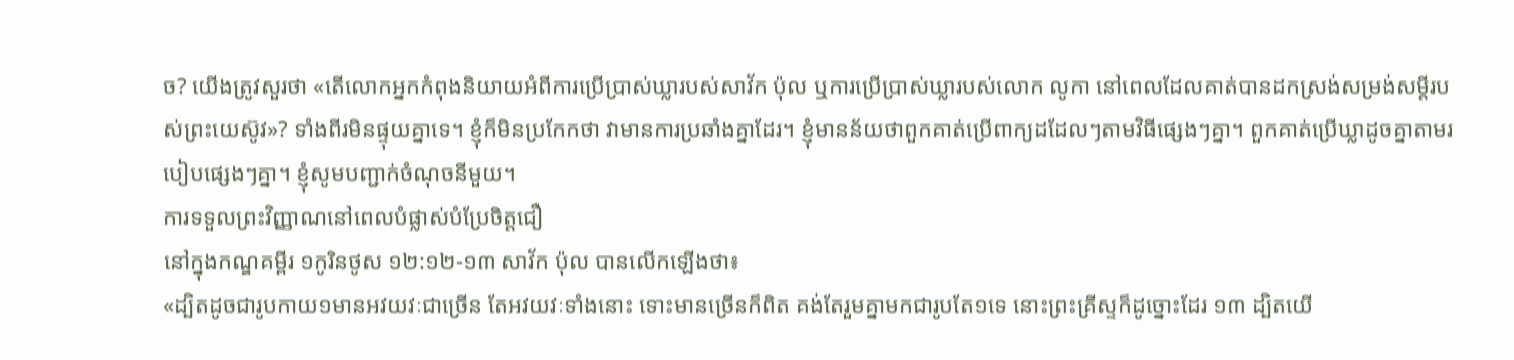ច? យើងត្រូវសួរថា «តើលោកអ្នកកំពុងនិយាយអំពីការប្រើប្រាស់ឃ្លារបស់សាវ័ក ប៉ុល ឬការប្រើប្រាស់ឃ្លារបស់លោក លូកា នៅពេលដែលគាត់បានដកស្រង់សម្រង់សម្ដីរបស់ព្រះយេស៊ូវ»? ទាំងពីរមិនផ្ទុយគ្នាទេ។ ខ្ញុំក៏មិនប្រកែកថា វាមានការប្រឆាំងគ្នាដែរ។ ខ្ញុំមានន័យថាពួកគាត់ប្រើពាក្យដដែលៗតាមវិធីផ្សេងៗគ្នា។ ពួកគាត់ប្រើឃ្លាដូចគ្នាតាមរបៀបផ្សេងៗគ្នា។ ខ្ញុំសូមបញ្ជាក់ចំណុចនីមួយ។
ការទទួលព្រះវិញ្ញាណនៅពេលបំផ្លាស់បំប្រែចិត្តជឿ
នៅក្នុងកណ្ឌគម្ពីរ ១កូរិនថូស ១២:១២-១៣ សាវ័ក ប៉ុល បានលើកឡើងថា៖
«ដ្បិតដូចជារូបកាយ១មានអវយវៈជាច្រើន តែអវយវៈទាំងនោះ ទោះមានច្រើនក៏ពិត គង់តែរួមគ្នាមកជារូបតែ១ទេ នោះព្រះគ្រីស្ទក៏ដូច្នោះដែរ ១៣ ដ្បិតយើ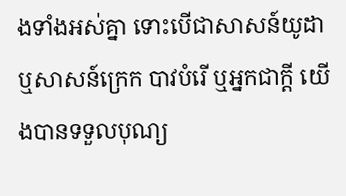ងទាំងអស់គ្នា ទោះបើជាសាសន៍យូដា ឬសាសន៍ក្រេក បាវបំរើ ឬអ្នកជាក្តី យើងបានទទួលបុណ្យ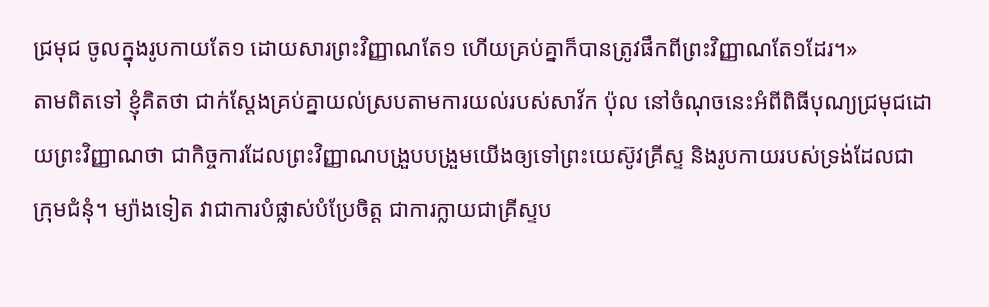ជ្រមុជ ចូលក្នុងរូបកាយតែ១ ដោយសារព្រះវិញ្ញាណតែ១ ហើយគ្រប់គ្នាក៏បានត្រូវផឹកពីព្រះវិញ្ញាណតែ១ដែរ។»
តាមពិតទៅ ខ្ញុំគិតថា ជាក់ស្ដែងគ្រប់គ្នាយល់ស្របតាមការយល់របស់សាវ័ក ប៉ុល នៅចំណុចនេះអំពីពិធីបុណ្យជ្រមុជដោយព្រះវិញ្ញាណថា ជាកិច្ចការដែលព្រះវិញ្ញាណបង្រួបបង្រួមយើងឲ្យទៅព្រះយេស៊ូវគ្រីស្ទ និងរូបកាយរបស់ទ្រង់ដែលជាក្រុមជំនុំ។ ម្យ៉ាងទៀត វាជាការបំផ្លាស់បំប្រែចិត្ត ជាការក្លាយជាគ្រីស្ទប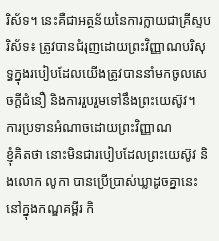រិស័ទ។ នេះគឺជាអត្ថន័យនៃការក្លាយជាគ្រីស្ទបរិស័ទ៖ ត្រូវបានជំរុញដោយព្រះវិញ្ញាណបរិសុទ្ធក្នុងរបៀបដែលយើងត្រូវបាននាំមកចូលសេចក្តីជំនឿ និងការរួបរួមទៅនឹងព្រះយេស៊ូវ។
ការប្រទានអំណាចដោយព្រះវិញ្ញាណ
ខ្ញុំគិតថា នោះមិនជារបៀបដែលព្រះយេស៊ូវ និងលោក លូកា បានប្រើប្រាស់ឃ្លាដូចគ្នានេះនៅក្នុងកណ្ឌគម្ពីរ កិ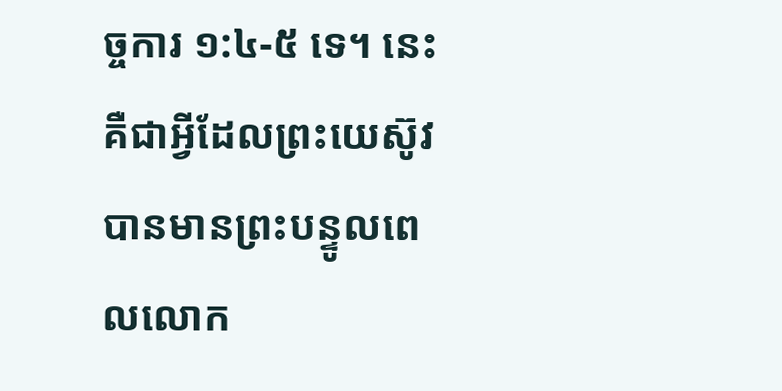ច្ចការ ១:៤-៥ ទេ។ នេះគឺជាអ្វីដែលព្រះយេស៊ូវបានមានព្រះបន្ទូលពេលលោក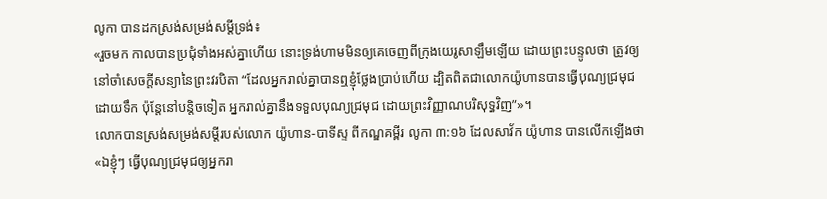លូកា បានដកស្រង់សម្រង់សម្ដីទ្រង់៖
«រួចមក កាលបានប្រជុំទាំងអស់គ្នាហើយ នោះទ្រង់ហាមមិនឲ្យគេចេញពីក្រុងយេរូសាឡឹមឡើយ ដោយព្រះបន្ទូលថា ត្រូវឲ្យនៅចាំសេចក្តីសន្យានៃព្រះវរបិតា “ដែលអ្នករាល់គ្នាបានឮខ្ញុំថ្លែងប្រាប់ហើយ ដ្បិតពិតជាលោកយ៉ូហានបានធ្វើបុណ្យជ្រមុជដោយទឹក ប៉ុន្តែនៅបន្តិចទៀត អ្នករាល់គ្នានឹងទទួលបុណ្យជ្រមុជ ដោយព្រះវិញ្ញាណបរិសុទ្ធវិញ”»។
លោកបានស្រង់សម្រង់សម្ដីរបស់លោក យ៉ូហាន-បាទីស្ទ ពីកណ្ឌគម្ពីរ លូកា ៣:១៦ ដែលសាវ័ក យ៉ូហាន បានលើកឡើងថា «ឯខ្ញុំៗ ធ្វើបុណ្យជ្រមុជឲ្យអ្នករា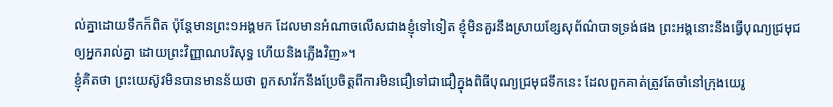ល់គ្នាដោយទឹកក៏ពិត ប៉ុន្តែមានព្រះ១អង្គមក ដែលមានអំណាចលើសជាងខ្ញុំទៅទៀត ខ្ញុំមិនគួរនឹងស្រាយខ្សែសុព័ណ៌បាទទ្រង់ផង ព្រះអង្គនោះនឹងធ្វើបុណ្យជ្រមុជឲ្យអ្នករាល់គ្នា ដោយព្រះវិញ្ញាណបរិសុទ្ធ ហើយនិងភ្លើងវិញ»។
ខ្ញុំគិតថា ព្រះយេស៊ូវមិនបានមានន័យថា ពួកសាវ័កនឹងប្រែចិត្តពីការមិនជឿទៅជាជឿក្នុងពិធីបុណ្យជ្រមុជទឹកនេះ ដែលពួកគាត់ត្រូវតែចាំនៅក្រុងយេរូ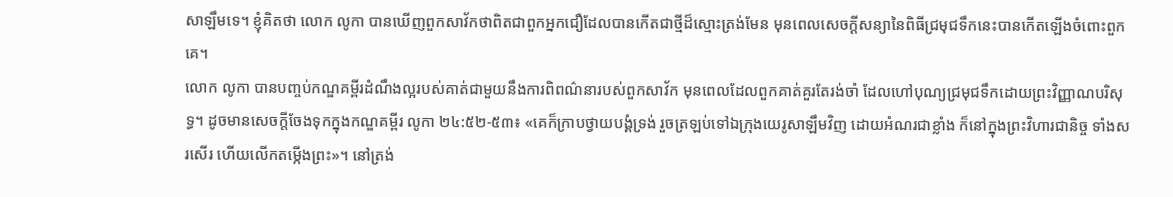សាឡឹមទេ។ ខ្ញុំគិតថា លោក លូកា បានឃើញពួកសាវ័កថាពិតជាពួកអ្នកជឿដែលបានកើតជាថ្មីដ៏ស្មោះត្រង់មែន មុនពេលសេចក្ដីសន្យានៃពិធីជ្រមុជទឹកនេះបានកើតឡើងចំពោះពួកគេ។
លោក លូកា បានបញ្ចប់កណ្ឌគម្ពីរដំណឹងល្អរបស់គាត់ជាមួយនឹងការពិពណ៌នារបស់ពួកសាវ័ក មុនពេលដែលពួកគាត់គួរតែរង់ចាំ ដែលហៅបុណ្យជ្រមុជទឹកដោយព្រះវិញ្ញាណបរិសុទ្ធ។ ដូចមានសេចក្ដីចែងទុកក្នុងកណ្ឌគម្ពីរ លូកា ២៤:៥២-៥៣៖ «គេក៏ក្រាបថ្វាយបង្គំទ្រង់ រួចត្រឡប់ទៅឯក្រុងយេរូសាឡឹមវិញ ដោយអំណរជាខ្លាំង ក៏នៅក្នុងព្រះវិហារជានិច្ច ទាំងសរសើរ ហើយលើកតម្កើងព្រះ»។ នៅត្រង់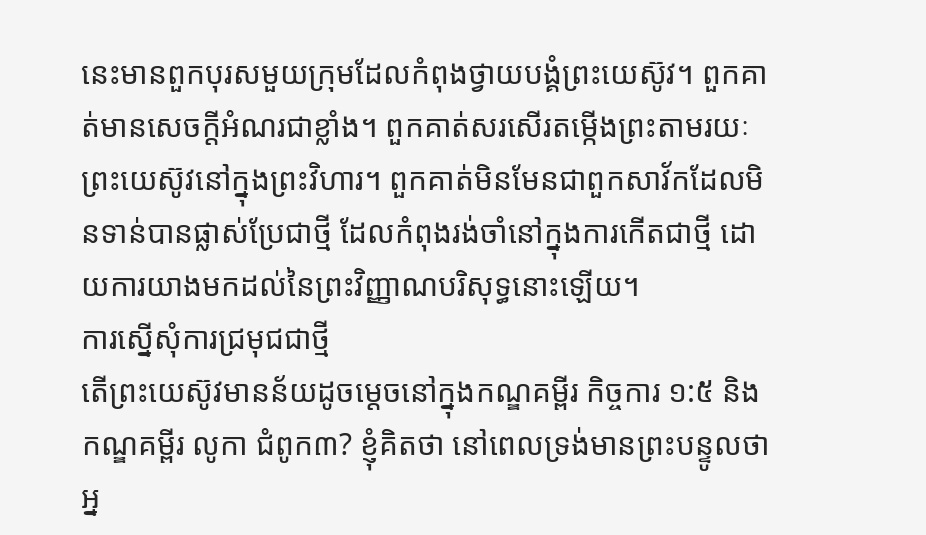នេះមានពួកបុរសមួយក្រុមដែលកំពុងថ្វាយបង្គំព្រះយេស៊ូវ។ ពួកគាត់មានសេចក្ដីអំណរជាខ្លាំង។ ពួកគាត់សរសើរតម្កើងព្រះតាមរយៈព្រះយេស៊ូវនៅក្នុងព្រះវិហារ។ ពួកគាត់មិនមែនជាពួកសាវ័កដែលមិនទាន់បានផ្លាស់ប្រែជាថ្មី ដែលកំពុងរង់ចាំនៅក្នុងការកើតជាថ្មី ដោយការយាងមកដល់នៃព្រះវិញ្ញាណបរិសុទ្ធនោះឡើយ។
ការស្នើសុំការជ្រមុជជាថ្មី
តើព្រះយេស៊ូវមានន័យដូចម្ដេចនៅក្នុងកណ្ឌគម្ពីរ កិច្ចការ ១:៥ និងកណ្ឌគម្ពីរ លូកា ជំពូក៣? ខ្ញុំគិតថា នៅពេលទ្រង់មានព្រះបន្ទូលថា អ្ន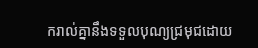ករាល់គ្នានឹងទទួលបុណ្យជ្រមុជដោយ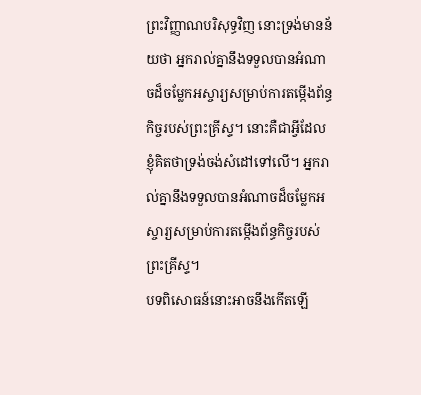ព្រះវិញ្ញាណបរិសុទ្ធវិញ នោះទ្រង់មានន័យថា អ្នករាល់គ្នានឹងទទួលបានអំណាចដ៏ចម្លែកអស្ចារ្យសម្រាប់ការតម្កើងព័ន្ធកិច្ចរបស់ព្រះគ្រីស្ទ។ នោះគឺជាអ្វីដែលខ្ញុំគិតថាទ្រង់ចង់សំដៅទៅលើ។ អ្នករាល់គ្នានឹងទទួលបានអំណាចដ៏ចម្លែកអស្ចារ្យសម្រាប់ការតម្កើងព័ន្ធកិច្ចរបស់ព្រះគ្រីស្ទ។
បទពិសោធន៍នោះអាចនឹងកើតឡើ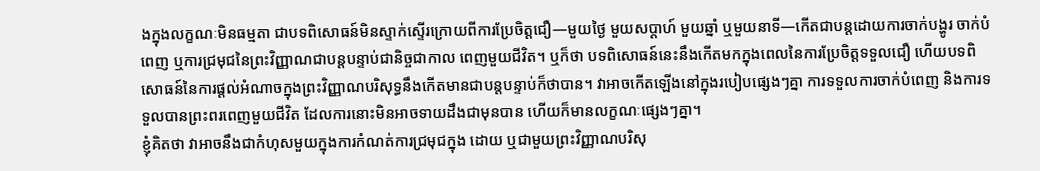ងក្នុងលក្ខណៈមិនធម្មតា ជាបទពិសោធន៍មិនស្ទាក់ស្ទើរក្រោយពីការប្រែចិត្តជឿ—មួយថ្ងៃ មួយសប្ដាហ៍ មួយឆ្នាំ ឬមួយនាទី—កើតជាបន្តដោយការចាក់បង្ហូរ ចាក់បំពេញ ឬការជ្រមុជនៃព្រះវិញ្ញាណជាបន្តបន្ទាប់ជានិច្ចជាកាល ពេញមួយជីវិត។ ឬក៏ថា បទពិសោធន៍នេះនឹងកើតមកក្នុងពេលនៃការប្រែចិត្តទទួលជឿ ហើយបទពិសោធន៍នៃការផ្ដល់អំណាចក្នុងព្រះវិញ្ញាណបរិសុទ្ធនឹងកើតមានជាបន្តបន្ទាប់ក៏ថាបាន។ វាអាចកើតឡើងនៅក្នុងរបៀបផ្សេងៗគ្នា ការទទួលការចាក់បំពេញ និងការទទួលបានព្រះពរពេញមួយជីវិត ដែលការនោះមិនអាចទាយដឹងជាមុនបាន ហើយក៏មានលក្ខណៈផ្សេងៗគ្នា។
ខ្ញុំគិតថា វាអាចនឹងជាកំហុសមួយក្នុងការកំណត់ការជ្រមុជក្នុង ដោយ ឬជាមួយព្រះវិញ្ញាណបរិសុ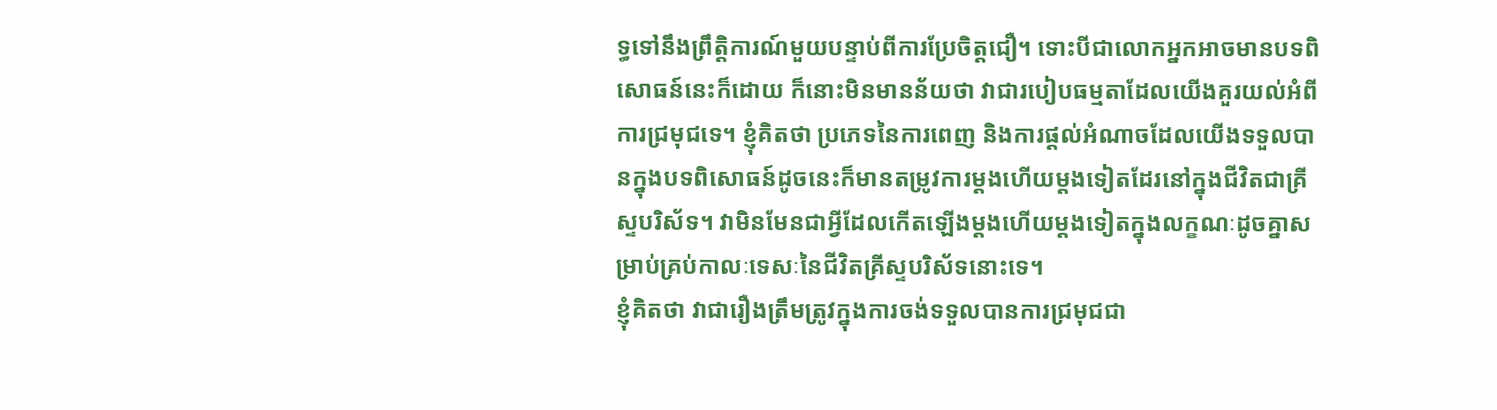ទ្ធទៅនឹងព្រឹត្តិការណ៍មួយបន្ទាប់ពីការប្រែចិត្តជឿ។ ទោះបីជាលោកអ្នកអាចមានបទពិសោធន៍នេះក៏ដោយ ក៏នោះមិនមានន័យថា វាជារបៀបធម្មតាដែលយើងគួរយល់អំពីការជ្រមុជទេ។ ខ្ញុំគិតថា ប្រភេទនៃការពេញ និងការផ្ដល់អំណាចដែលយើងទទួលបានក្នុងបទពិសោធន៍ដូចនេះក៏មានតម្រូវការម្ដងហើយម្ដងទៀតដែរនៅក្នុងជីវិតជាគ្រីស្ទបរិស័ទ។ វាមិនមែនជាអ្វីដែលកើតឡើងម្ដងហើយម្ដងទៀតក្នុងលក្ខណៈដូចគ្នាសម្រាប់គ្រប់កាលៈទេសៈនៃជីវិតគ្រីស្ទបរិស័ទនោះទេ។
ខ្ញុំគិតថា វាជារឿងត្រឹមត្រូវក្នុងការចង់ទទួលបានការជ្រមុជជា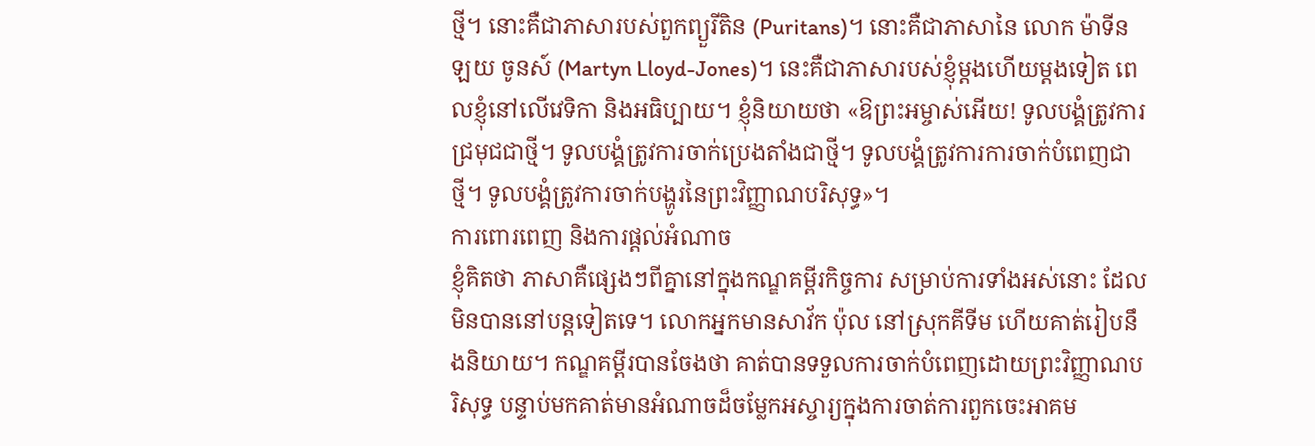ថ្មី។ នោះគឺជាភាសារបស់ពួកព្យួរីតិន (Puritans)។ នោះគឺជាភាសានៃ លោក ម៉ាទីន ឡយ ចូនស៍ (Martyn Lloyd-Jones)។ នេះគឺជាភាសារបស់ខ្ញុំម្ដងហើយម្ដងទៀត ពេលខ្ញុំនៅលើវេទិកា និងអធិប្បាយ។ ខ្ញុំនិយាយថា «ឱព្រះអម្ចាស់អើយ! ទូលបង្គំត្រូវការជ្រមុជជាថ្មី។ ទូលបង្គំត្រូវការចាក់ប្រេងតាំងជាថ្មី។ ទូលបង្គំត្រូវការការចាក់បំពេញជាថ្មី។ ទូលបង្គំត្រូវការចាក់បង្ហូរនៃព្រះវិញ្ញាណបរិសុទ្ធ»។
ការពោរពេញ និងការផ្ដល់អំណាច
ខ្ញុំគិតថា ភាសាគឺផ្សេងៗពីគ្នានៅក្នុងកណ្ឌគម្ពីរកិច្ចការ សម្រាប់ការទាំងអស់នោះ ដែលមិនបាននៅបន្តទៀតទេ។ លោកអ្នកមានសាវ័ក ប៉ុល នៅស្រុកគីទីម ហើយគាត់រៀបនឹងនិយាយ។ កណ្ឌគម្ពីរបានចែងថា គាត់បានទទួលការចាក់បំពេញដោយព្រះវិញ្ញាណបរិសុទ្ធ បន្ទាប់មកគាត់មានអំណាចដ៏ចម្លែកអស្ចារ្យក្នុងការចាត់ការពួកចេះអាគម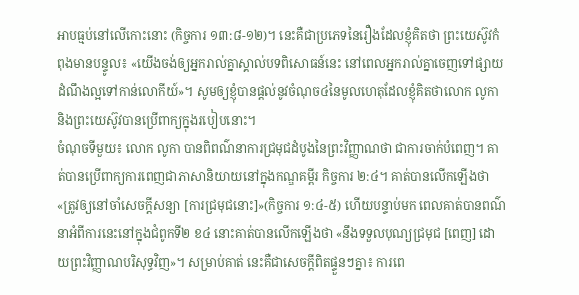អាបធ្មប់នៅលើកោះនោះ (កិច្ចការ ១៣:៨-១២)។ នេះគឺជាប្រភេទនៃរឿងដែលខ្ញុំគិតថា ព្រះយេស៊ូវកំពុងមានបន្ទូល៖ «យើងចង់ឲ្យអ្នករាល់គ្នាស្គាល់បទពិសោធន៍នេះ នៅពេលអ្នករាល់គ្នាចេញទៅផ្សាយដំណឹងល្អទៅកាន់លោកីយ៍»។ សូមឲ្យខ្ញុំបានផ្ដល់នូវចំណុច៤នៃមូលហេតុដែលខ្ញុំគិតថាលោក លូកា និងព្រះយេស៊ូវបានប្រើពាក្យក្នុងរបៀបនោះ។
ចំណុចទីមួយ៖ លោក លូកា បានពិពណ៌នាការជ្រមុជដំបូងនៃព្រះវិញ្ញាណថា ជាការចាក់បំពេញ។ គាត់បានប្រើពាក្យការពេញជាភាសានិយាយនៅក្នុងកណ្ឌគម្ពីរ កិច្ចការ ២:៤។ គាត់បានលើកឡើងថា «ត្រូវឲ្យនៅចាំសេចក្ដីសន្យា [ការជ្រមុជនោះ]»(កិច្ចការ ១:៤-៥) ហើយបន្ទាប់មក ពេលគាត់បានពណ៌នាអំពីការនេះនៅក្នុងជំពូកទី២ ខ៤ នោះគាត់បានលើកឡើងថា «នឹងទទួលបុណ្យជ្រមុជ [ពេញ] ដោយព្រះវិញ្ញាណបរិសុទ្ធវិញ»។ សម្រាប់គាត់ នេះគឺជាសេចក្ដីពិតផ្ទួនៗគ្នា៖ ការពេ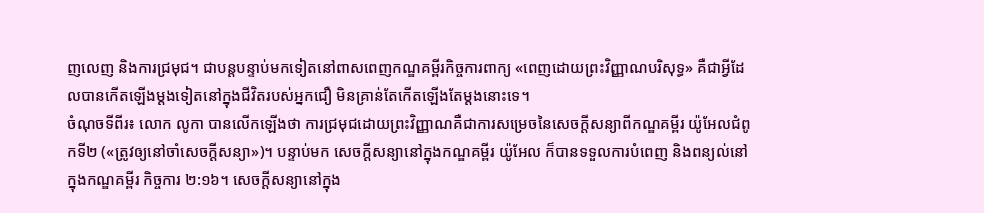ញលេញ និងការជ្រមុជ។ ជាបន្តបន្ទាប់មកទៀតនៅពាសពេញកណ្ឌគម្ពីរកិច្ចការពាក្យ «ពេញដោយព្រះវិញ្ញាណបរិសុទ្ធ» គឺជាអ្វីដែលបានកើតឡើងម្ដងទៀតនៅក្នុងជីវិតរបស់អ្នកជឿ មិនគ្រាន់តែកើតឡើងតែម្ដងនោះទេ។
ចំណុចទីពីរ៖ លោក លូកា បានលើកឡើងថា ការជ្រមុជដោយព្រះវិញ្ញាណគឺជាការសម្រេចនៃសេចក្ដីសន្យាពីកណ្ឌគម្ពីរ យ៉ូអែលជំពូកទី២ («ត្រូវឲ្យនៅចាំសេចក្ដីសន្យា»)។ បន្ទាប់មក សេចក្ដីសន្យានៅក្នុងកណ្ឌគម្ពីរ យ៉ូអែល ក៏បានទទួលការបំពេញ និងពន្យល់នៅក្នុងកណ្ឌគម្ពីរ កិច្ចការ ២:១៦។ សេចក្ដីសន្យានៅក្នុង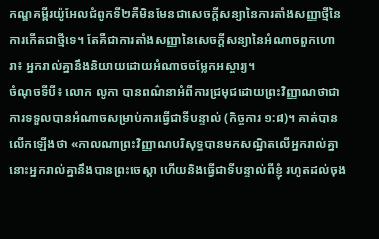កណ្ឌគម្ពីរយ៉ូអែលជំពូកទី២គឺមិនមែនជាសេចក្ដីសន្យានៃការតាំងសញ្ញាថ្មីនៃការកើតជាថ្មីទេ។ តែគឺជាការតាំងសញ្ញានៃសេចក្ដីសន្យានៃអំណាចពួកហោរា៖ អ្នករាល់គ្នានឹងនិយាយដោយអំណាចចម្លែកអស្ចារ្យ។
ចំណុចទីបី៖ លោក លូកា បានពណ៌នាអំពីការជ្រមុជដោយព្រះវិញ្ញាណថាជាការទទួលបានអំណាចសម្រាប់ការធ្វើជាទីបន្ទាល់ (កិច្ចការ ១:៨)។ គាត់បានលើកឡើងថា «កាលណាព្រះវិញ្ញាណបរិសុទ្ធបានមកសណ្ឋិតលើអ្នករាល់គ្នា នោះអ្នករាល់គ្នានឹងបានព្រះចេស្ដា ហើយនិងធ្វើជាទីបន្ទាល់ពីខ្ញុំ រហូតដល់ចុង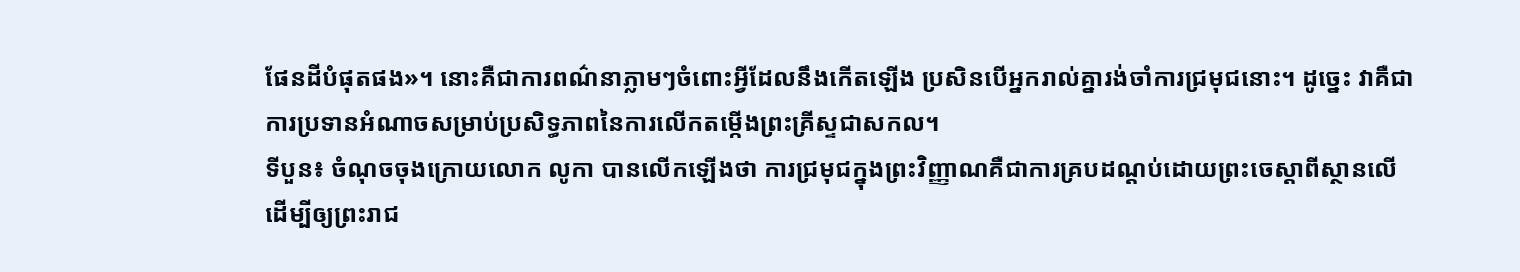ផែនដីបំផុតផង»។ នោះគឺជាការពណ៌នាភ្លាមៗចំពោះអ្វីដែលនឹងកើតឡើង ប្រសិនបើអ្នករាល់គ្នារង់ចាំការជ្រមុជនោះ។ ដូច្នេះ វាគឺជាការប្រទានអំណាចសម្រាប់ប្រសិទ្ធភាពនៃការលើកតម្កើងព្រះគ្រីស្ទជាសកល។
ទីបួន៖ ចំណុចចុងក្រោយលោក លូកា បានលើកឡើងថា ការជ្រមុជក្នុងព្រះវិញ្ញាណគឺជាការគ្របដណ្ដប់ដោយព្រះចេស្ដាពីស្ថានលើ ដើម្បីឲ្យព្រះរាជ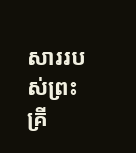សាររបស់ព្រះគ្រី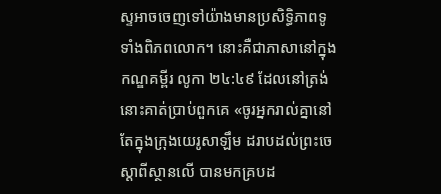ស្ទអាចចេញទៅយ៉ាងមានប្រសិទ្ធិភាពទូទាំងពិភពលោក។ នោះគឺជាភាសានៅក្នុងកណ្ឌគម្ពីរ លូកា ២៤:៤៩ ដែលនៅត្រង់នោះគាត់ប្រាប់ពួកគេ «ចូរអ្នករាល់គ្នានៅតែក្នុងក្រុងយេរូសាឡឹម ដរាបដល់ព្រះចេស្ដាពីស្ថានលើ បានមកគ្របដ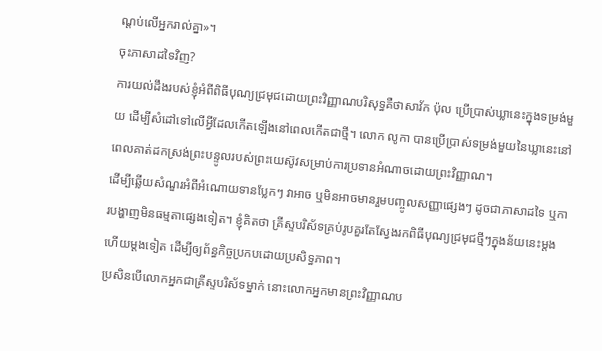ណ្ដប់លើអ្នករាល់គ្នា»។
ចុះភាសាដទៃវិញ?
ការយល់ដឹងរបស់ខ្ញុំអំពីពិធីបុណ្យជ្រមុជដោយព្រះវិញ្ញាណបរិសុទ្ធគឺថាសាវ័ក ប៉ុល ប្រើប្រាស់ឃ្លានេះក្នុងទម្រង់មួយ ដើម្បីសំដៅទៅលើអ្វីដែលកើតឡើងនៅពេលកើតជាថ្មី។ លោក លូកា បានប្រើប្រាស់ទម្រង់មួយនៃឃ្លានេះនៅពេលគាត់ដកស្រង់ព្រះបន្ទូលរបស់ព្រះយេស៊ូវសម្រាប់ការប្រទានអំណាចដោយព្រះវិញ្ញាណ។
ដើម្បីឆ្លើយសំណួរអំពីអំណោយទានប្លែកៗ វាអាច ឬមិនអាចមានរួមបញ្ចូលសញ្ញាផ្សេងៗ ដូចជាភាសាដទៃ ឬការបង្ហាញមិនធម្មតាផ្សេងទៀត។ ខ្ញុំគិតថា គ្រីស្ទបរិស័ទគ្រប់រូបគួរតែស្វែងរកពិធីបុណ្យជ្រមុជថ្មីៗក្នុងន័យនេះម្តងហើយម្តងទៀត ដើម្បីឲ្យព័ន្ធកិច្ចប្រកបដោយប្រសិទ្ធភាព។
ប្រសិនបើលោកអ្នកជាគ្រីស្ទបរិស័ទម្នាក់ នោះលោកអ្នកមានព្រះវិញ្ញាណប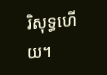រិសុទ្ធហើយ។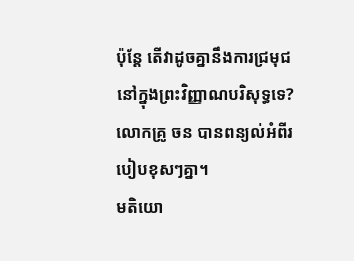ប៉ុន្តែ តើវាដូចគ្នានឹងការជ្រមុជនៅក្នុងព្រះវិញ្ញាណបរិសុទ្ធទេ? លោកគ្រូ ចន បានពន្យល់អំពីរបៀបខុសៗគ្នា។
មតិយោ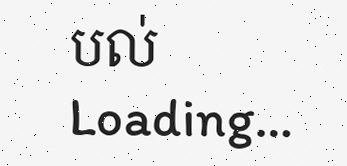បល់
Loading…